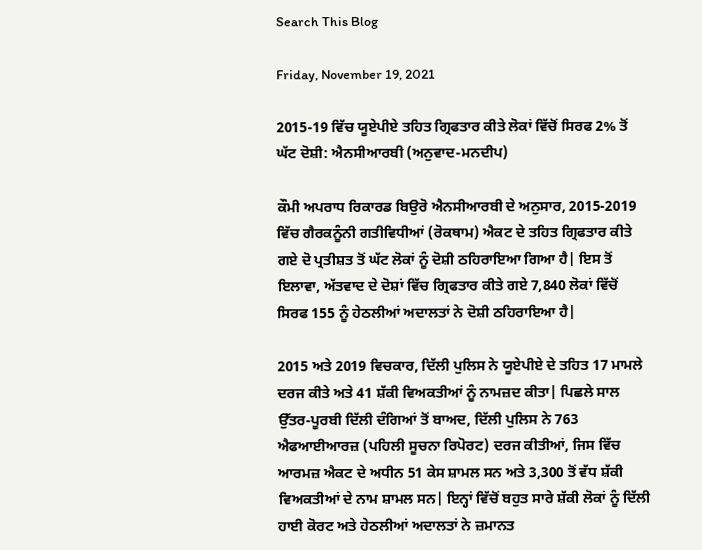Search This Blog

Friday, November 19, 2021

2015-19 ਵਿੱਚ ਯੂਏਪੀਏ ਤਹਿਤ ਗ੍ਰਿਫਤਾਰ ਕੀਤੇ ਲੋਕਾਂ ਵਿੱਚੋਂ ਸਿਰਫ 2% ਤੋਂ ਘੱਟ ਦੋਸ਼ੀ: ਐਨਸੀਆਰਬੀ (ਅਨੁਵਾਦ-ਮਨਦੀਪ)

ਕੌਮੀ ਅਪਰਾਧ ਰਿਕਾਰਡ ਬਿਉਰੋ ਐਨਸੀਆਰਬੀ ਦੇ ਅਨੁਸਾਰ, 2015-2019 ਵਿੱਚ ਗੈਰਕਨੂੰਨੀ ਗਤੀਵਿਧੀਆਂ (ਰੋਕਥਾਮ) ਐਕਟ ਦੇ ਤਹਿਤ ਗ੍ਰਿਫਤਾਰ ਕੀਤੇ ਗਏ ਦੋ ਪ੍ਰਤੀਸ਼ਤ ਤੋਂ ਘੱਟ ਲੋਕਾਂ ਨੂੰ ਦੋਸ਼ੀ ਠਹਿਰਾਇਆ ਗਿਆ ਹੈ| ਇਸ ਤੋਂ ਇਲਾਵਾ, ਅੱਤਵਾਦ ਦੇ ਦੋਸ਼ਾਂ ਵਿੱਚ ਗ੍ਰਿਫਤਾਰ ਕੀਤੇ ਗਏ 7,840 ਲੋਕਾਂ ਵਿੱਚੋਂ ਸਿਰਫ 155 ਨੂੰ ਹੇਠਲੀਆਂ ਅਦਾਲਤਾਂ ਨੇ ਦੋਸ਼ੀ ਠਹਿਰਾਇਆ ਹੈ|

2015 ਅਤੇ 2019 ਵਿਚਕਾਰ, ਦਿੱਲੀ ਪੁਲਿਸ ਨੇ ਯੂਏਪੀਏ ਦੇ ਤਹਿਤ 17 ਮਾਮਲੇ ਦਰਜ ਕੀਤੇ ਅਤੇ 41 ਸ਼ੱਕੀ ਵਿਅਕਤੀਆਂ ਨੂੰ ਨਾਮਜ਼ਦ ਕੀਤਾ| ਪਿਛਲੇ ਸਾਲ ਉੱਤਰ-ਪੂਰਬੀ ਦਿੱਲੀ ਦੰਗਿਆਂ ਤੋਂ ਬਾਅਦ, ਦਿੱਲੀ ਪੁਲਿਸ ਨੇ 763 ਐਫਆਈਆਰਜ਼ (ਪਹਿਲੀ ਸੂਚਨਾ ਰਿਪੋਰਟ) ਦਰਜ ਕੀਤੀਆਂ, ਜਿਸ ਵਿੱਚ ਆਰਮਜ਼ ਐਕਟ ਦੇ ਅਧੀਨ 51 ਕੇਸ ਸ਼ਾਮਲ ਸਨ ਅਤੇ 3,300 ਤੋਂ ਵੱਧ ਸ਼ੱਕੀ ਵਿਅਕਤੀਆਂ ਦੇ ਨਾਮ ਸ਼ਾਮਲ ਸਨ| ਇਨ੍ਹਾਂ ਵਿੱਚੋਂ ਬਹੁਤ ਸਾਰੇ ਸ਼ੱਕੀ ਲੋਕਾਂ ਨੂੰ ਦਿੱਲੀ ਹਾਈ ਕੋਰਟ ਅਤੇ ਹੇਠਲੀਆਂ ਅਦਾਲਤਾਂ ਨੇ ਜ਼ਮਾਨਤ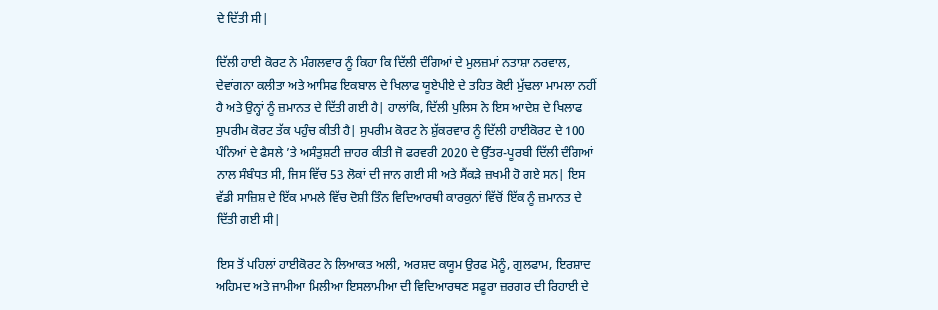ਦੇ ਦਿੱਤੀ ਸੀ|

ਦਿੱਲੀ ਹਾਈ ਕੋਰਟ ਨੇ ਮੰਗਲਵਾਰ ਨੂੰ ਕਿਹਾ ਕਿ ਦਿੱਲੀ ਦੰਗਿਆਂ ਦੇ ਮੁਲਜ਼ਮਾਂ ਨਤਾਸ਼ਾ ਨਰਵਾਲ, ਦੇਵਾਂਗਨਾ ਕਲੀਤਾ ਅਤੇ ਆਸਿਫ ਇਕਬਾਲ ਦੇ ਖਿਲਾਫ ਯੂਏਪੀਏ ਦੇ ਤਹਿਤ ਕੋਈ ਮੁੱਢਲਾ ਮਾਮਲਾ ਨਹੀਂ ਹੈ ਅਤੇ ਉਨ੍ਹਾਂ ਨੂੰ ਜ਼ਮਾਨਤ ਦੇ ਦਿੱਤੀ ਗਈ ਹੈ| ਹਾਲਾਂਕਿ, ਦਿੱਲੀ ਪੁਲਿਸ ਨੇ ਇਸ ਆਦੇਸ਼ ਦੇ ਖਿਲਾਫ ਸੁਪਰੀਮ ਕੋਰਟ ਤੱਕ ਪਹੁੰਚ ਕੀਤੀ ਹੈ| ਸੁਪਰੀਮ ਕੋਰਟ ਨੇ ਸ਼ੁੱਕਰਵਾਰ ਨੂੰ ਦਿੱਲੀ ਹਾਈਕੋਰਟ ਦੇ 100 ਪੰਨਿਆਂ ਦੇ ਫੈਸਲੇ ’ਤੇ ਅਸੰਤੁਸ਼ਟੀ ਜ਼ਾਹਰ ਕੀਤੀ ਜੋ ਫਰਵਰੀ 2020 ਦੇ ਉੱਤਰ-ਪੂਰਬੀ ਦਿੱਲੀ ਦੰਗਿਆਂ ਨਾਲ ਸੰਬੰਧਤ ਸੀ, ਜਿਸ ਵਿੱਚ 53 ਲੋਕਾਂ ਦੀ ਜਾਨ ਗਈ ਸੀ ਅਤੇ ਸੈਂਕੜੇ ਜ਼ਖਮੀ ਹੋ ਗਏ ਸਨ| ਇਸ ਵੱਡੀ ਸਾਜ਼ਿਸ਼ ਦੇ ਇੱਕ ਮਾਮਲੇ ਵਿੱਚ ਦੋਸ਼ੀ ਤਿੰਨ ਵਿਦਿਆਰਥੀ ਕਾਰਕੁਨਾਂ ਵਿੱਚੋਂ ਇੱਕ ਨੂੰ ਜ਼ਮਾਨਤ ਦੇ ਦਿੱਤੀ ਗਈ ਸੀ|

ਇਸ ਤੋਂ ਪਹਿਲਾਂ ਹਾਈਕੋਰਟ ਨੇ ਲਿਆਕਤ ਅਲੀ, ਅਰਸ਼ਦ ਕਯੂਮ ਉਰਫ ਮੋਨੂੰ, ਗੁਲਫਾਮ, ਇਰਸ਼ਾਦ ਅਹਿਮਦ ਅਤੇ ਜਾਮੀਆ ਮਿਲੀਆ ਇਸਲਾਮੀਆ ਦੀ ਵਿਦਿਆਰਥਣ ਸਫੂਰਾ ਜ਼ਰਗਰ ਦੀ ਰਿਹਾਈ ਦੇ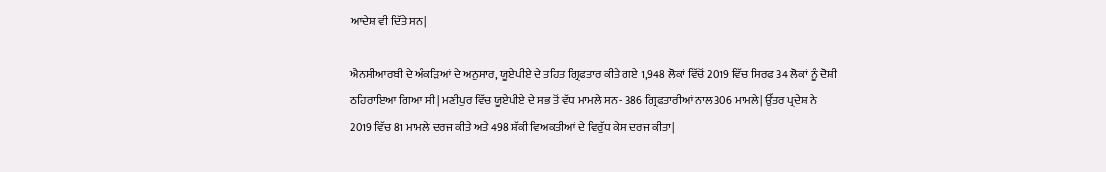ਆਦੇਸ਼ ਵੀ ਦਿੱਤੇ ਸਨ|

ਐਨਸੀਆਰਬੀ ਦੇ ਅੰਕੜਿਆਂ ਦੇ ਅਨੁਸਾਰ, ਯੂਏਪੀਏ ਦੇ ਤਹਿਤ ਗ੍ਰਿਫਤਾਰ ਕੀਤੇ ਗਏ 1,948 ਲੋਕਾਂ ਵਿੱਚੋਂ 2019 ਵਿੱਚ ਸਿਰਫ 34 ਲੋਕਾਂ ਨੂੰ ਦੋਸ਼ੀ ਠਹਿਰਾਇਆ ਗਿਆ ਸੀ| ਮਣੀਪੁਰ ਵਿੱਚ ਯੂਏਪੀਏ ਦੇ ਸਭ ਤੋਂ ਵੱਧ ਮਾਮਲੇ ਸਨ- 386 ਗ੍ਰਿਫਤਾਰੀਆਂ ਨਾਲ306 ਮਾਮਲੇ| ਉੱਤਰ ਪ੍ਰਦੇਸ਼ ਨੇ 2019 ਵਿੱਚ 81 ਮਾਮਲੇ ਦਰਜ ਕੀਤੇ ਅਤੇ 498 ਸ਼ੱਕੀ ਵਿਅਕਤੀਆਂ ਦੇ ਵਿਰੁੱਧ ਕੇਸ ਦਰਜ ਕੀਤਾ|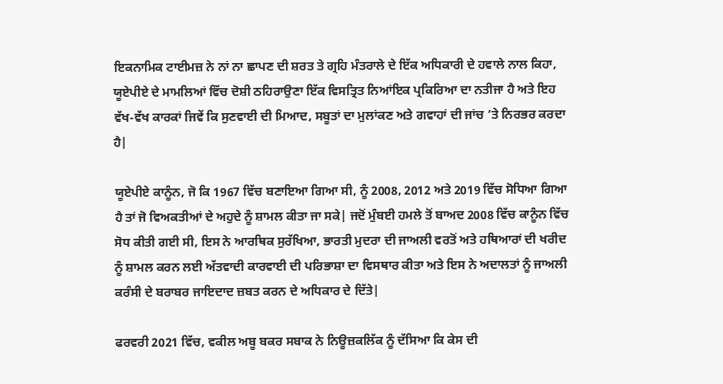ਇਕਨਾਮਿਕ ਟਾਈਮਜ਼ ਨੇ ਨਾਂ ਨਾ ਛਾਪਣ ਦੀ ਸ਼ਰਤ ਤੇ ਗ੍ਰਹਿ ਮੰਤਰਾਲੇ ਦੇ ਇੱਕ ਅਧਿਕਾਰੀ ਦੇ ਹਵਾਲੇ ਨਾਲ ਕਿਹਾ, ਯੂਏਪੀਏ ਦੇ ਮਾਮਲਿਆਂ ਵਿੱਚ ਦੋਸ਼ੀ ਠਹਿਰਾਉਣਾ ਇੱਕ ਵਿਸਤ੍ਰਿਤ ਨਿਆਂਇਕ ਪ੍ਰਕਿਰਿਆ ਦਾ ਨਤੀਜਾ ਹੈ ਅਤੇ ਇਹ ਵੱਖ-ਵੱਖ ਕਾਰਕਾਂ ਜਿਵੇਂ ਕਿ ਸੁਣਵਾਈ ਦੀ ਮਿਆਦ, ਸਬੂਤਾਂ ਦਾ ਮੁਲਾਂਕਣ ਅਤੇ ਗਵਾਹਾਂ ਦੀ ਜਾਂਚ ’ਤੇ ਨਿਰਭਰ ਕਰਦਾ ਹੈ|

ਯੂਏਪੀਏ ਕਾਨੂੰਨ, ਜੋ ਕਿ 1967 ਵਿੱਚ ਬਣਾਇਆ ਗਿਆ ਸੀ, ਨੂੰ 2008, 2012 ਅਤੇ 2019 ਵਿੱਚ ਸੋਧਿਆ ਗਿਆ ਹੈ ਤਾਂ ਜੋ ਵਿਅਕਤੀਆਂ ਦੇ ਅਹੁਦੇ ਨੂੰ ਸ਼ਾਮਲ ਕੀਤਾ ਜਾ ਸਕੇ| ਜਦੋਂ ਮੁੰਬਈ ਹਮਲੇ ਤੋਂ ਬਾਅਦ 2008 ਵਿੱਚ ਕਾਨੂੰਨ ਵਿੱਚ ਸੋਧ ਕੀਤੀ ਗਈ ਸੀ, ਇਸ ਨੇ ਆਰਥਿਕ ਸੁਰੱਖਿਆ, ਭਾਰਤੀ ਮੁਦਰਾ ਦੀ ਜਾਅਲੀ ਵਰਤੋਂ ਅਤੇ ਹਥਿਆਰਾਂ ਦੀ ਖਰੀਦ ਨੂੰ ਸ਼ਾਮਲ ਕਰਨ ਲਈ ਅੱਤਵਾਦੀ ਕਾਰਵਾਈ ਦੀ ਪਰਿਭਾਸ਼ਾ ਦਾ ਵਿਸਥਾਰ ਕੀਤਾ ਅਤੇ ਇਸ ਨੇ ਅਦਾਲਤਾਂ ਨੂੰ ਜਾਅਲੀ ਕਰੰਸੀ ਦੇ ਬਰਾਬਰ ਜਾਇਦਾਦ ਜ਼ਬਤ ਕਰਨ ਦੇ ਅਧਿਕਾਰ ਦੇ ਦਿੱਤੇ|

ਫਰਵਰੀ 2021 ਵਿੱਚ, ਵਕੀਲ ਅਬੂ ਬਕਰ ਸਬਾਕ ਨੇ ਨਿਊਜ਼ਕਲਿੱਕ ਨੂੰ ਦੱਸਿਆ ਕਿ ਕੇਸ ਦੀ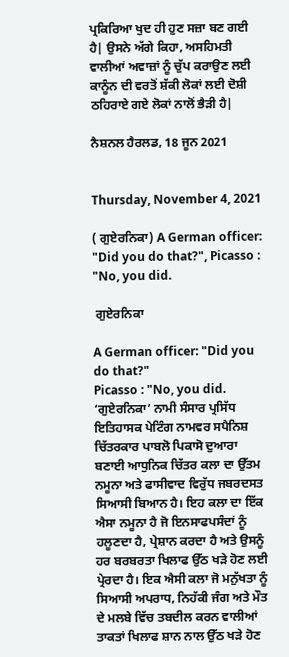ਪ੍ਰਕਿਰਿਆ ਖੁਦ ਹੀ ਹੁਣ ਸਜ਼ਾ ਬਣ ਗਈ ਹੈ| ਉਸਨੇ ਅੱਗੇ ਕਿਹਾ, ਅਸਹਿਮਤੀ ਵਾਲੀਆਂ ਅਵਾਜ਼ਾਂ ਨੂੰ ਚੁੱਪ ਕਰਾਉਣ ਲਈ ਕਾਨੂੰਨ ਦੀ ਵਰਤੋਂ ਸ਼ੱਕੀ ਲੋਕਾਂ ਲਈ ਦੋਸ਼ੀ ਠਹਿਰਾਏ ਗਏ ਲੋਕਾਂ ਨਾਲੋਂ ਭੈੜੀ ਹੈ|

ਨੈਸ਼ਨਲ ਹੈਰਲਡ, 18 ਜੂਨ 2021


Thursday, November 4, 2021

( ਗੁਏਰਨਿਕਾ) A German officer: "Did you do that?", Picasso : "No, you did.

 ਗੁਏਰਨਿਕਾ

A German officer: "Did you do that?"
Picasso : "No, you did.
‘ਗੁਏਰਨਿਕਾ’ ਨਾਮੀ ਸੰਸਾਰ ਪ੍ਰਸਿੱਧ ਇਤਿਹਾਸਕ ਪੇਟਿੰਗ ਨਾਮਵਰ ਸਪੈਨਿਸ਼ ਚਿੱਤਰਕਾਰ ਪਾਬਲੋ ਪਿਕਾਸੋ ਦੁਆਰਾ ਬਣਾਈ ਆਧੁਨਿਕ ਚਿੱਤਰ ਕਲਾ ਦਾ ਉੱਤਮ ਨਮੂਨਾ ਅਤੇ ਫਾਸੀਵਾਦ ਵਿਰੁੱਧ ਜਬਰਦਸਤ ਸਿਆਸੀ ਬਿਆਨ ਹੈ। ਇਹ ਕਲਾ ਦਾ ਇੱਕ ਐਸਾ ਨਮੂਨਾ ਹੈ ਜੋ ਇਨਸਾਫਪਸੰਦਾਂ ਨੂੰ ਹਲੂਣਦਾ ਹੈ, ਪ੍ਰੇਸ਼ਾਨ ਕਰਦਾ ਹੈ ਅਤੇ ਉਸਨੂੰ ਹਰ ਬਰਬਰਤਾ ਖਿਲਾਫ ਉੱਠ ਖੜੇ ਹੋਣ ਲਈ ਪ੍ਰੇਰਦਾ ਹੈ। ਇਕ ਐਸੀ ਕਲਾ ਜੋ ਮਨੁੱਖਤਾ ਨੂੰ ਸਿਆਸੀ ਅਪਰਾਧ, ਨਿਹੱਕੀ ਜੰਗ ਅਤੇ ਮੌਤ ਦੇ ਮਲਬੇ ਵਿੱਚ ਤਬਦੀਲ ਕਰਨ ਵਾਲੀਆਂ ਤਾਕਤਾਂ ਖਿਲਾਫ ਸ਼ਾਨ ਨਾਲ ਉੱਠ ਖੜੇ ਹੋਣ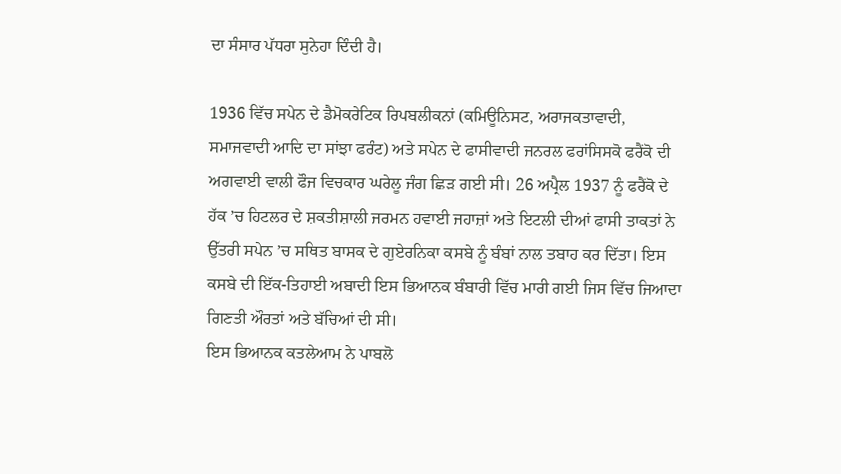ਦਾ ਸੰਸਾਰ ਪੱਧਰਾ ਸੁਨੇਹਾ ਦਿੰਦੀ ਹੈ।

1936 ਵਿੱਚ ਸਪੇਨ ਦੇ ਡੈਮੋਕਰੇਟਿਕ ਰਿਪਬਲੀਕਨਾਂ (ਕਮਿਊਨਿਸਟ, ਅਰਾਜਕਤਾਵਾਦੀ, ਸਮਾਜਵਾਦੀ ਆਦਿ ਦਾ ਸਾਂਝਾ ਫਰੰਟ) ਅਤੇ ਸਪੇਨ ਦੇ ਫਾਸੀਵਾਦੀ ਜਨਰਲ ਫਰਾਂਸਿਸਕੋ ਫਰੈਂਕੋ ਦੀ ਅਗਵਾਈ ਵਾਲੀ ਫੌਜ ਵਿਚਕਾਰ ਘਰੇਲੂ ਜੰਗ ਛਿੜ ਗਈ ਸੀ। 26 ਅਪ੍ਰੈਲ 1937 ਨੂੰ ਫਰੈਂਕੋ ਦੇ ਹੱਕ ’ਚ ਹਿਟਲਰ ਦੇ ਸ਼ਕਤੀਸ਼ਾਲੀ ਜਰਮਨ ਹਵਾਈ ਜਹਾਜ਼ਾਂ ਅਤੇ ਇਟਲੀ ਦੀਆਂ ਫਾਸੀ ਤਾਕਤਾਂ ਨੇ ਉੱਤਰੀ ਸਪੇਨ ’ਚ ਸਥਿਤ ਬਾਸਕ ਦੇ ਗੁਏਰਨਿਕਾ ਕਸਬੇ ਨੂੰ ਬੰਬਾਂ ਨਾਲ ਤਬਾਹ ਕਰ ਦਿੱਤਾ। ਇਸ ਕਸਬੇ ਦੀ ਇੱਕ-ਤਿਹਾਈ ਅਬਾਦੀ ਇਸ ਭਿਆਨਕ ਬੰਬਾਰੀ ਵਿੱਚ ਮਾਰੀ ਗਈ ਜਿਸ ਵਿੱਚ ਜਿਆਦਾ ਗਿਣਤੀ ਔਰਤਾਂ ਅਤੇ ਬੱਚਿਆਂ ਦੀ ਸੀ।
ਇਸ ਭਿਆਨਕ ਕਤਲੇਆਮ ਨੇ ਪਾਬਲੋ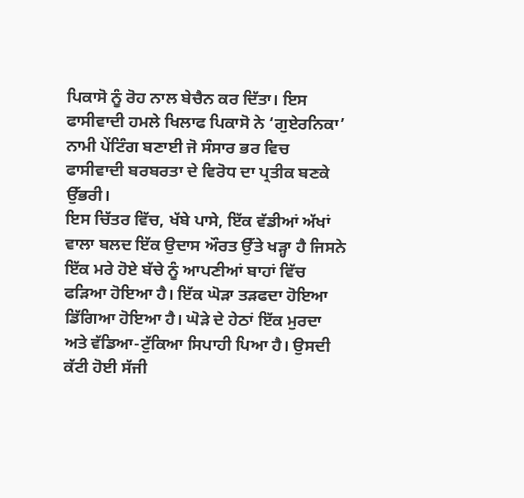ਪਿਕਾਸੋ ਨੂੰ ਰੋਹ ਨਾਲ ਬੇਚੈਨ ਕਰ ਦਿੱਤਾ। ਇਸ ਫਾਸੀਵਾਦੀ ਹਮਲੇ ਖਿਲਾਫ ਪਿਕਾਸੋ ਨੇ ‘ਗੁਏਰਨਿਕਾ’ ਨਾਮੀ ਪੇਂਟਿੰਗ ਬਣਾਈ ਜੋ ਸੰਸਾਰ ਭਰ ਵਿਚ ਫਾਸੀਵਾਦੀ ਬਰਬਰਤਾ ਦੇ ਵਿਰੋਧ ਦਾ ਪ੍ਰਤੀਕ ਬਣਕੇ ਉੱਭਰੀ।
ਇਸ ਚਿੱਤਰ ਵਿੱਚ, ਖੱਬੇ ਪਾਸੇ, ਇੱਕ ਵੱਡੀਆਂ ਅੱਖਾਂ ਵਾਲਾ ਬਲਦ ਇੱਕ ਉਦਾਸ ਔਰਤ ਉੱਤੇ ਖੜ੍ਹਾ ਹੈ ਜਿਸਨੇ ਇੱਕ ਮਰੇ ਹੋਏ ਬੱਚੇ ਨੂੰ ਆਪਣੀਆਂ ਬਾਹਾਂ ਵਿੱਚ ਫੜਿਆ ਹੋਇਆ ਹੈ। ਇੱਕ ਘੋੜਾ ਤੜਫਦਾ ਹੋਇਆ ਡਿੱਗਿਆ ਹੋਇਆ ਹੈ। ਘੋੜੇ ਦੇ ਹੇਠਾਂ ਇੱਕ ਮੁਰਦਾ ਅਤੇ ਵੱਡਿਆ-ਟੁੱਕਿਆ ਸਿਪਾਹੀ ਪਿਆ ਹੈ। ਉਸਦੀ ਕੱਟੀ ਹੋਈ ਸੱਜੀ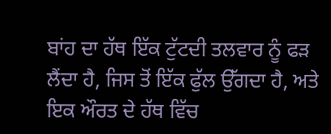ਬਾਂਹ ਦਾ ਹੱਥ ਇੱਕ ਟੁੱਟਦੀ ਤਲਵਾਰ ਨੂੰ ਫੜ ਲੈਂਦਾ ਹੈ, ਜਿਸ ਤੋਂ ਇੱਕ ਫੁੱਲ ਉੱਗਦਾ ਹੈ, ਅਤੇ ਇਕ ਔਰਤ ਦੇ ਹੱਥ ਵਿੱਚ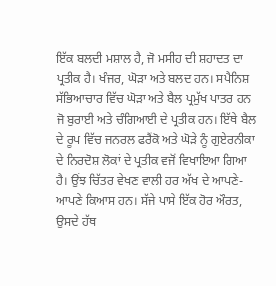ਇੱਕ ਬਲਦੀ ਮਸ਼ਾਲ ਹੈ, ਜੋ ਮਸੀਹ ਦੀ ਸ਼ਹਾਦਤ ਦਾ ਪ੍ਰਤੀਕ ਹੈ। ਖੰਜਰ, ਘੋੜਾ ਅਤੇ ਬਲਦ ਹਨ। ਸਪੈਨਿਸ਼ ਸੱਭਿਆਚਾਰ ਵਿੱਚ ਘੋੜਾ ਅਤੇ ਬੈਲ ਪ੍ਰਮੁੱਖ ਪਾਤਰ ਹਨ ਜੋ ਬੁਰਾਈ ਅਤੇ ਚੰਗਿਆਈ ਦੇ ਪ੍ਰਤੀਕ ਹਨ। ਇੱਥੇ ਬੈਲ ਦੇ ਰੂਪ ਵਿੱਚ ਜਨਰਲ ਫਰੈਂਕੋ ਅਤੇ ਘੋੜੇ ਨੂੰ ਗੁਏਰਨੀਕਾ ਦੇ ਨਿਰਦੋਸ਼ ਲੋਕਾਂ ਦੇ ਪ੍ਰਤੀਕ ਵਜੋਂ ਵਿਖਾਇਆ ਗਿਆ ਹੈ। ਉਂਝ ਚਿੱਤਰ ਵੇਖਣ ਵਾਲੀ ਹਰ ਅੱਖ ਦੇ ਆਪਣੇ-ਆਪਣੇ ਕਿਆਸ ਹਨ। ਸੱਜੇ ਪਾਸੇ ਇੱਕ ਹੋਰ ਔਰਤ, ਉਸਦੇ ਹੱਥ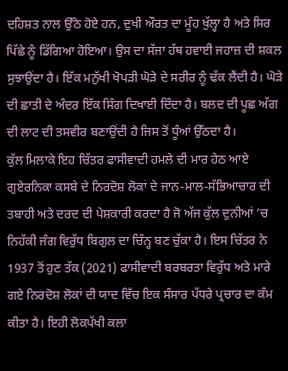ਦਹਿਸ਼ਤ ਨਾਲ ਉੱਠੇ ਹੋਏ ਹਨ, ਦੁਖੀ ਔਰਤ ਦਾ ਮੂੰਹ ਖੁੱਲ੍ਹਾ ਹੈ ਅਤੇ ਸਿਰ ਪਿੱਛੇ ਨੂੰ ਡਿੱਗਿਆ ਹੋਇਆ। ਉਸ ਦਾ ਸੱਜਾ ਹੱਥ ਹਵਾਈ ਜਹਾਜ਼ ਦੀ ਸ਼ਕਲ ਸੁਝਾਉਂਦਾ ਹੈ। ਇੱਕ ਮਨੁੱਖੀ ਖੋਪੜੀ ਘੋੜੇ ਦੇ ਸਰੀਰ ਨੂੰ ਢੱਕ ਲੈਂਦੀ ਹੈ। ਘੋੜੇ ਦੀ ਛਾਤੀ ਦੇ ਅੰਦਰ ਇੱਕ ਸਿੰਗ ਦਿਖਾਈ ਦਿੰਦਾ ਹੈ। ਬਲਦ ਦੀ ਪੂਛ ਅੱਗ ਦੀ ਲਾਟ ਦੀ ਤਸਵੀਰ ਬਣਾਉਂਦੀ ਹੈ ਜਿਸ ਤੋਂ ਧੂੰਆਂ ਉੱਠਦਾ ਹੈ।
ਕੁੱਲ ਮਿਲਾਕੇ ਇਹ ਚਿੱਤਰ ਫਾਸੀਵਾਦੀ ਹਮਲੇ ਦੀ ਮਾਰ ਹੇਠ ਆਏ ਗੁਏਰਨਿਕਾ ਕਸਬੇ ਦੇ ਨਿਰਦੋਸ਼ ਲੋਕਾਂ ਦੇ ਜਾਨ-ਮਾਲ-ਸੱਭਿਆਚਾਰ ਦੀ ਤਬਾਹੀ ਅਤੇ ਦਰਦ ਦੀ ਪੇਸ਼ਕਾਰੀ ਕਰਦਾ ਹੈ ਜੋ ਅੱਜ ਕੁੱਲ ਦੁਨੀਆਂ ’ਚ ਨਿਹੱਕੀ ਜੰਗ ਵਿਰੁੱਧ ਬਿਗੁਲ ਦਾ ਚਿੰਨ੍ਹ ਬਣ ਚੁੱਕਾ ਹੈ। ਇਸ ਚਿੱਤਰ ਨੇ 1937 ਤੋਂ ਹੁਣ ਤੱਕ (2021) ਫਾਸੀਵਾਦੀ ਬਰਬਰਤਾ ਵਿਰੁੱਧ ਅਤੇ ਮਾਰੇ ਗਏ ਨਿਰਦੋਸ਼ ਲੋਕਾਂ ਦੀ ਯਾਦ ਵਿੱਚ ਇਕ ਸੰਸਾਰ ਪੱਧਰੇ ਪ੍ਰਚਾਰ ਦਾ ਕੰਮ ਕੀਤਾ ਹੈ। ਇਹੀ ਲੋਕਪੱਖੀ ਕਲਾ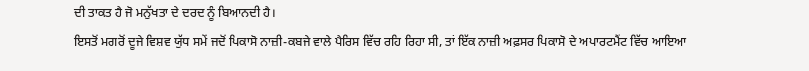ਦੀ ਤਾਕਤ ਹੈ ਜੋ ਮਨੁੱਖਤਾ ਦੇ ਦਰਦ ਨੂੰ ਬਿਆਨਦੀ ਹੈ।
ਇਸਤੋਂ ਮਗਰੋਂ ਦੂਜੇ ਵਿਸ਼ਵ ਯੁੱਧ ਸਮੇਂ ਜਦੋਂ ਪਿਕਾਸੋ ਨਾਜ਼ੀ-ਕਬਜੇ ਵਾਲੇ ਪੈਰਿਸ ਵਿੱਚ ਰਹਿ ਰਿਹਾ ਸੀ, ਤਾਂ ਇੱਕ ਨਾਜ਼ੀ ਅਫ਼ਸਰ ਪਿਕਾਸੋ ਦੇ ਅਪਾਰਟਮੈਂਟ ਵਿੱਚ ਆਇਆ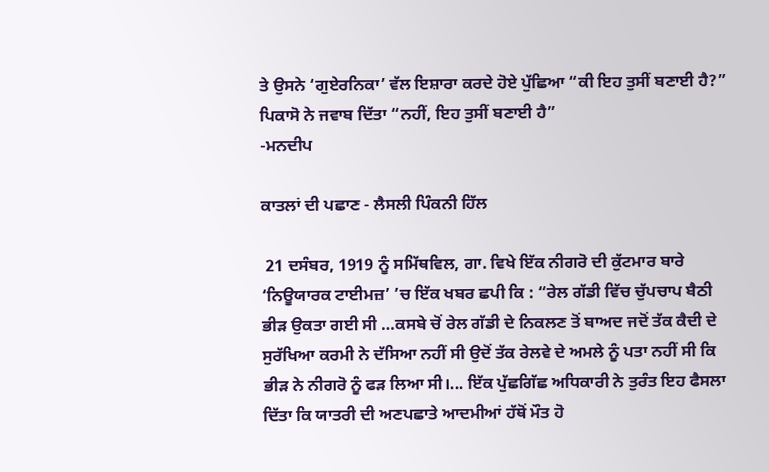ਤੇ ਉਸਨੇ ‘ਗੁਏਰਨਿਕਾ’ ਵੱਲ ਇਸ਼ਾਰਾ ਕਰਦੇ ਹੋਏ ਪੁੱਛਿਆ “ਕੀ ਇਹ ਤੁਸੀਂ ਬਣਾਈ ਹੈ?”
ਪਿਕਾਸੋ ਨੇ ਜਵਾਬ ਦਿੱਤਾ “ਨਹੀਂ, ਇਹ ਤੁਸੀਂ ਬਣਾਈ ਹੈ”
-ਮਨਦੀਪ

ਕਾਤਲਾਂ ਦੀ ਪਛਾਣ - ਲੈਸਲੀ ਪਿੰਕਨੀ ਹਿੱਲ

 21 ਦਸੰਬਰ, 1919 ਨੂੰ ਸਮਿੱਥਵਿਲ, ਗਾ. ਵਿਖੇ ਇੱਕ ਨੀਗਰੋ ਦੀ ਕੁੱਟਮਾਰ ਬਾਰੇ ‘ਨਿਊਯਾਰਕ ਟਾਈਮਜ਼’ ’ਚ ਇੱਕ ਖਬਰ ਛਪੀ ਕਿ : “ਰੇਲ ਗੱਡੀ ਵਿੱਚ ਚੁੱਪਚਾਪ ਬੈਠੀ ਭੀੜ ਉਕਤਾ ਗਈ ਸੀ …ਕਸਬੇ ਚੋਂ ਰੇਲ ਗੱਡੀ ਦੇ ਨਿਕਲਣ ਤੋਂ ਬਾਅਦ ਜਦੋਂ ਤੱਕ ਕੈਦੀ ਦੇ ਸੁਰੱਖਿਆ ਕਰਮੀ ਨੇ ਦੱਸਿਆ ਨਹੀਂ ਸੀ ਉਦੋਂ ਤੱਕ ਰੇਲਵੇ ਦੇ ਅਮਲੇ ਨੂੰ ਪਤਾ ਨਹੀਂ ਸੀ ਕਿ ਭੀੜ ਨੇ ਨੀਗਰੋ ਨੂੰ ਫੜ ਲਿਆ ਸੀ।... ਇੱਕ ਪੁੱਛਗਿੱਛ ਅਧਿਕਾਰੀ ਨੇ ਤੁਰੰਤ ਇਹ ਫੈਸਲਾ ਦਿੱਤਾ ਕਿ ਯਾਤਰੀ ਦੀ ਅਣਪਛਾਤੇ ਆਦਮੀਆਂ ਹੱਥੋਂ ਮੌਤ ਹੋ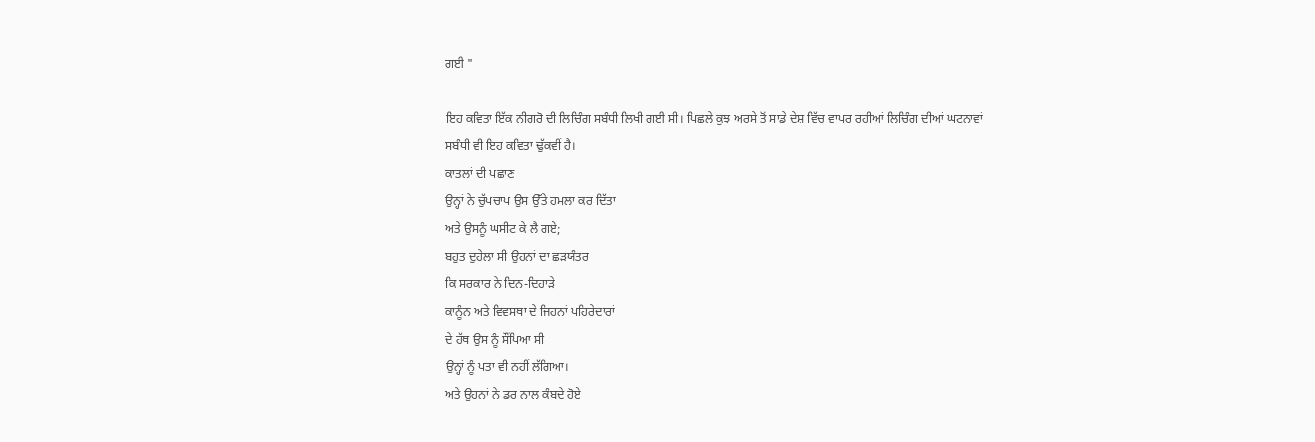ਗਈ "

ਇਹ ਕਵਿਤਾ ਇੱਕ ਨੀਗਰੋ ਦੀ ਲਿਚਿੰਗ ਸਬੰਧੀ ਲਿਖੀ ਗਈ ਸੀ। ਪਿਛਲੇ ਕੁਝ ਅਰਸੇ ਤੋਂ ਸਾਡੇ ਦੇਸ਼ ਵਿੱਚ ਵਾਪਰ ਰਹੀਆਂ ਲਿਚਿੰਗ ਦੀਆਂ ਘਟਨਾਵਾਂ ਸਬੰਧੀ ਵੀ ਇਹ ਕਵਿਤਾ ਢੁੱਕਵੀਂ ਹੈ।
ਕਾਤਲਾਂ ਦੀ ਪਛਾਣ
ਉਨ੍ਹਾਂ ਨੇ ਚੁੱਪਚਾਪ ਉਸ ਉੱਤੇ ਹਮਲਾ ਕਰ ਦਿੱਤਾ
ਅਤੇ ਉਸਨੂੰ ਘਸੀਟ ਕੇ ਲੈ ਗਏ;
ਬਹੁਤ ਦੁਹੇਲਾ ਸੀ ਉਹਨਾਂ ਦਾ ਛੜਯੰਤਰ
ਕਿ ਸਰਕਾਰ ਨੇ ਦਿਨ-ਦਿਹਾੜੇ
ਕਾਨੂੰਨ ਅਤੇ ਵਿਵਸਥਾ ਦੇ ਜਿਹਨਾਂ ਪਹਿਰੇਦਾਰਾਂ
ਦੇ ਹੱਥ ਉਸ ਨੂੰ ਸੌਂਪਿਆ ਸੀ
ਉਨ੍ਹਾਂ ਨੂੰ ਪਤਾ ਵੀ ਨਹੀਂ ਲੱਗਿਆ।
ਅਤੇ ਉਹਨਾਂ ਨੇ ਡਰ ਨਾਲ ਕੰਬਦੇ ਹੋਏ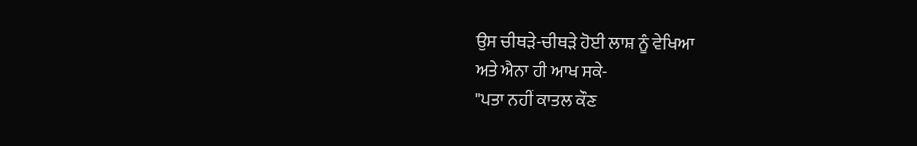ਉਸ ਚੀਥੜੇ-ਚੀਥੜੇ ਹੋਈ ਲਾਸ਼ ਨੂੰ ਵੇਖਿਆ
ਅਤੇ ਐਨਾ ਹੀ ਆਖ ਸਕੇ-
"ਪਤਾ ਨਹੀਂ ਕਾਤਲ ਕੌਣ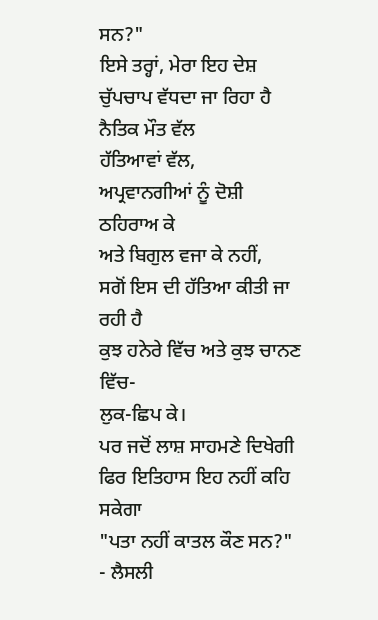ਸਨ?"
ਇਸੇ ਤਰ੍ਹਾਂ, ਮੇਰਾ ਇਹ ਦੇਸ਼
ਚੁੱਪਚਾਪ ਵੱਧਦਾ ਜਾ ਰਿਹਾ ਹੈ
ਨੈਤਿਕ ਮੌਤ ਵੱਲ
ਹੱਤਿਆਵਾਂ ਵੱਲ,
ਅਪ੍ਰਵਾਨਗੀਆਂ ਨੂੰ ਦੋਸ਼ੀ ਠਹਿਰਾਅ ਕੇ
ਅਤੇ ਬਿਗੁਲ ਵਜਾ ਕੇ ਨਹੀਂ,
ਸਗੋਂ ਇਸ ਦੀ ਹੱਤਿਆ ਕੀਤੀ ਜਾ ਰਹੀ ਹੈ
ਕੁਝ ਹਨੇਰੇ ਵਿੱਚ ਅਤੇ ਕੁਝ ਚਾਨਣ ਵਿੱਚ-
ਲੁਕ-ਛਿਪ ਕੇ।
ਪਰ ਜਦੋਂ ਲਾਸ਼ ਸਾਹਮਣੇ ਦਿਖੇਗੀ
ਫਿਰ ਇਤਿਹਾਸ ਇਹ ਨਹੀਂ ਕਹਿ ਸਕੇਗਾ
"ਪਤਾ ਨਹੀਂ ਕਾਤਲ ਕੌਣ ਸਨ?"
- ਲੈਸਲੀ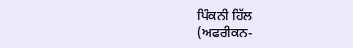ਪਿੰਕਨੀ ਹਿੱਲ
(ਅਫਰੀਕਨ-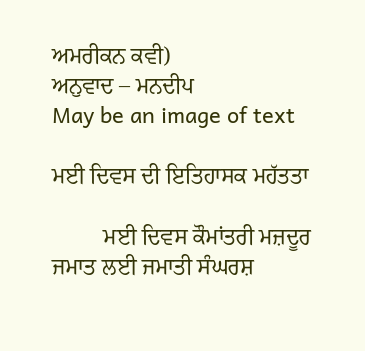ਅਮਰੀਕਨ ਕਵੀ)
ਅਨੁਵਾਦ – ਮਨਦੀਪ
May be an image of text

ਮਈ ਦਿਵਸ ਦੀ ਇਤਿਹਾਸਕ ਮਹੱਤਤਾ

         ਮਈ ਦਿਵਸ ਕੌਮਾਂਤਰੀ ਮਜ਼ਦੂਰ ਜਮਾਤ ਲਈ ਜਮਾਤੀ ਸੰਘਰਸ਼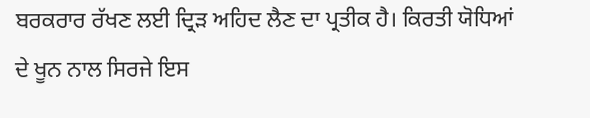ਬਰਕਰਾਰ ਰੱਖਣ ਲਈ ਦ੍ਰਿੜ ਅਹਿਦ ਲੈਣ ਦਾ ਪ੍ਰਤੀਕ ਹੈ। ਕਿਰਤੀ ਯੋਧਿਆਂ ਦੇ ਖੂਨ ਨਾਲ ਸਿਰਜੇ ਇਸ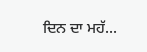ਦਿਨ ਦਾ ਮਹੱ...